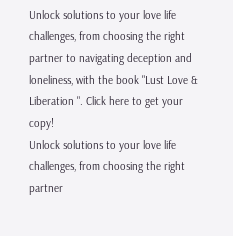Unlock solutions to your love life challenges, from choosing the right partner to navigating deception and loneliness, with the book "Lust Love & Liberation ". Click here to get your copy!
Unlock solutions to your love life challenges, from choosing the right partner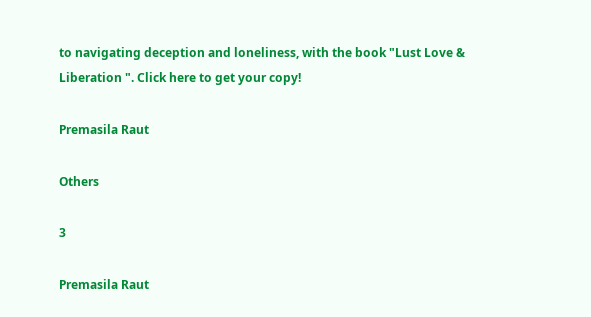to navigating deception and loneliness, with the book "Lust Love & Liberation ". Click here to get your copy!

Premasila Raut

Others

3

Premasila Raut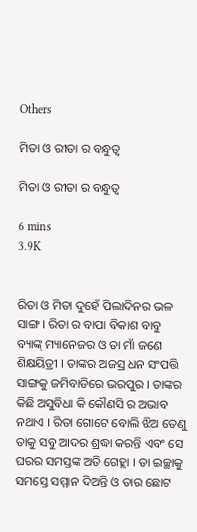Others

ମିତା ଓ ରୀତା ର ବନ୍ଧୁତ୍ବ

ମିତା ଓ ରୀତା ର ବନ୍ଧୁତ୍ବ

6 mins
3.9K


ରିତା ଓ ମିତା ଦୁହେଁ ପିଲାଦିନର ଭଳ ସାଙ୍ଗ । ରିତା ର ବାପା ବିକାଶ ବାବୁ ବ୍ୟାଙ୍କ୍ ମ୍ୟାନେଜର ଓ ତା ମାଁ ଜଣେ ଶିକ୍ଷୟିତ୍ରୀ । ତାଙ୍କର ଅଜସ୍ର ଧନ ସଂପତ୍ତି ସାଙ୍ଗକୁ ଜମିବାଡିରେ ଭରପୁର । ତାଙ୍କର କିଛି ଅସୁବିଧା କି କୌଣସି ର ଅଭାବ ନଥାଏ । ରିତା ଗୋଟେ ବୋଲି ଝିଅ ତେଣୁ ତାକୁ ସବୁ ଆଦର ଶ୍ରଦ୍ଧା କରନ୍ତି ଏବଂ ସେ ଘରର ସମସ୍ତଙ୍କ ଅତି ଗେହ୍ଲା । ତା ଇଚ୍ଛାକୁ ସମସ୍ତେ ସମ୍ମାନ ଦିଅନ୍ତି ଓ ତାର ଛୋଟ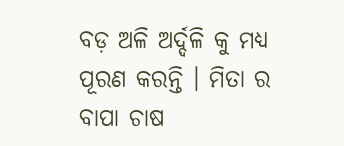ବଡ଼ ଅଳି ଅର୍ଦ୍ଦଳି କୁ ମଧ୍ୟ ପୂରଣ କରନ୍ତି । ମିତା ର ବାପା ଚାଷ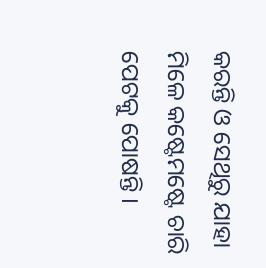କରନ୍ତି ଓ ସେଥିରୁ ଯାହା ମିଳେ କଷ୍ଟେମଷ୍ଟେ ଚାରି ପେଟକୁ ପୋଷନ୍ତି ।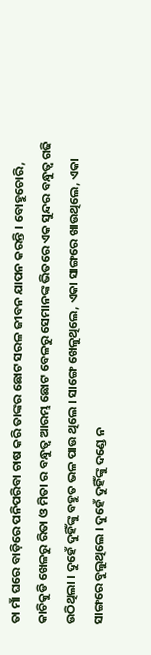ତା ମାଁ ଘରେ ବାଡ଼ିରେ ପନିପରିବା ଚାଷ କରି ତାଙ୍କର ଛୋଟ ସରଳ ଜୀବନ ଯାପନ କରନ୍ତି । ବୋହୁଚୋରି, କାଚିକୁଡି ଖେଳରୁ ରିତା ଓ ମିତା ର ବନ୍ଧୁତ୍ୱ ଆରମ୍ଭ ଛୋଟ ବେଳରୁ ସେମାନଙ୍କ ଭିତରେ ଏକ ସୁନ୍ଦର ବନ୍ଧୁତ୍ୱ ଗଢି ଉଠିଥିଲା । ଦୁହେଁ ଦୁହିଁଙ୍କୁ ବହୁତ ଭଳ ପାଉ ଥିଲେ । ସାଙ୍ଗେ ଖେଳୁଥିଲେ, ଏକା ସାଙ୍ଗରେ ଖାଉଥିଲେ, ଏକା ସାଙ୍ଗରେ ବୁଲୁଥିଲେ । ଦୁହେଁ ଦୁହିଁଙ୍କୁ ଦଣ୍ଡେ ନ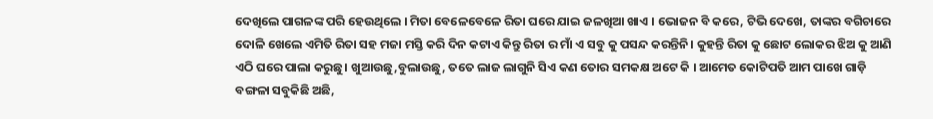ଦେଖିଲେ ପାଗଳଙ୍କ ପରି ହେଉଥିଲେ । ମିତା ବେଳେବେଳେ ରିତା ଘରେ ଯାଇ ଜଳଖିଆ ଖାଏ । ଭୋଜନ ବି କରେ, ଟିଭି ଦେଖେ, ତାଙ୍କର ବଗିଚାରେ ଦୋଳି ଖେଲେ ଏମିତି ରିତା ସହ ମଜା ମସ୍ତି କରି ଦିନ କଟାଏ କିନ୍ତୁ ରିତା ର ମାଁ ଏ ସବୁ କୁ ପସନ୍ଦ କରନ୍ତିନି। କୁହନ୍ତି ରିତା କୁ ଛୋଟ ଲୋକର ଝିଅ କୁ ଆଣି ଏଠି ଘରେ ପାଲା କରୁଛୁ। ଖୁଆଉଛୁ,ବୁଲାଉଛୁ, ତତେ ଲାଜ ଲାଗୁନି ସିଏ କଣ ତୋର ସମକକ୍ଷ ଅଟେ କି । ଆମେତ କୋଟିପତି ଆମ ପାଖେ ଗାଡ଼ି ବଙ୍ଗଳା ସବୁକିଛି ଅଛି,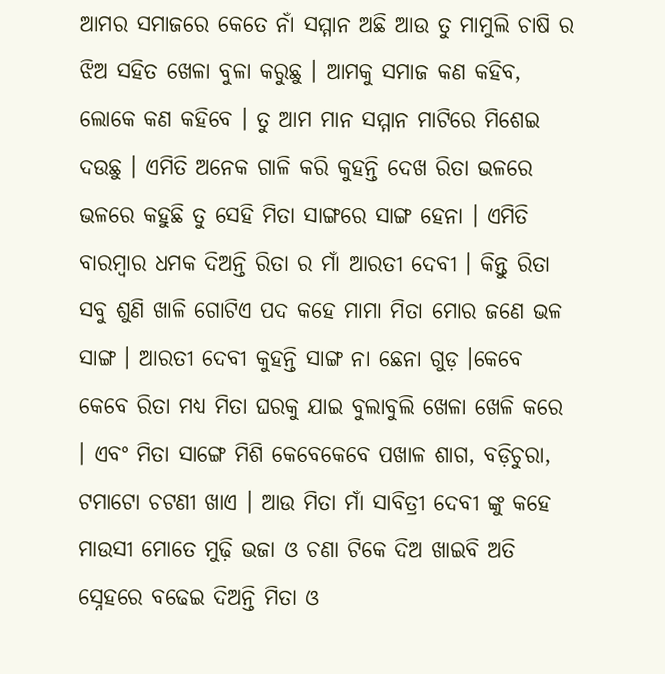ଆମର ସମାଜରେ କେତେ ନାଁ ସମ୍ମାନ ଅଛି ଆଉ ତୁ ମାମୁଲି ଚାଷି ର ଝିଅ ସହିତ ଖେଳା ବୁଳା କରୁଛୁ । ଆମକୁ ସମାଜ କଣ କହିବ, ଲୋକେ କଣ କହିବେ । ତୁ ଆମ ମାନ ସମ୍ମାନ ମାଟିରେ ମିଶେଇ ଦଉଛୁ । ଏମିତି ଅନେକ ଗାଳି କରି କୁହନ୍ତି ଦେଖ ରିତା ଭଳରେ ଭଳରେ କହୁଛି ତୁ ସେହି ମିତା ସାଙ୍ଗରେ ସାଙ୍ଗ ହେନା । ଏମିତି ବାରମ୍ବାର ଧମକ ଦିଅନ୍ତି ରିତା ର ମାଁ ଆରତୀ ଦେବୀ । କିନ୍ତୁ ରିତା ସବୁ ଶୁଣି ଖାଳି ଗୋଟିଏ ପଦ କହେ ମାମା ମିତା ମୋର ଜଣେ ଭଳ ସାଙ୍ଗ । ଆରତୀ ଦେବୀ କୁହନ୍ତି ସାଙ୍ଗ ନା ଛେନା ଗୁଡ଼ ।କେବେ କେବେ ରିତା ମଧ୍ୟ ମିତା ଘରକୁ ଯାଇ ବୁଲାବୁଲି ଖେଳା ଖେଳି କରେ । ଏବଂ ମିତା ସାଙ୍ଗେ ମିଶି କେବେକେବେ ପଖାଳ ଶାଗ, ବଡ଼ିଚୁରା, ଟମାଟୋ ଚଟଣୀ ଖାଏ । ଆଉ ମିତା ମାଁ ସାବିତ୍ରୀ ଦେବୀ ଙ୍କୁ କହେ ମାଉସୀ ମୋତେ ମୁଢ଼ି ଭଜା ଓ ଚଣା ଟିକେ ଦିଅ ଖାଇବି ଅତି ସ୍ନେହରେ ବଢେଇ ଦିଅନ୍ତି ମିତା ଓ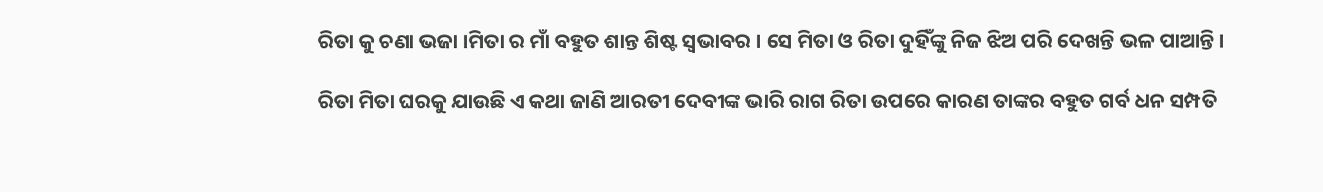ରିତା କୁ ଚଣା ଭଜା ।ମିତା ର ମାଁ ବହୁତ ଶାନ୍ତ ଶିଷ୍ଟ ସ୍ୱଭାବର । ସେ ମିତା ଓ ରିତା ଦୁହିଁଙ୍କୁ ନିଜ ଝିଅ ପରି ଦେଖନ୍ତି ଭଳ ପାଆନ୍ତି ।

ରିତା ମିତା ଘରକୁ ଯାଉଛି ଏ କଥା ଜାଣି ଆରତୀ ଦେବୀଙ୍କ ଭାରି ରାଗ ରିତା ଉପରେ କାରଣ ତାଙ୍କର ବହୁତ ଗର୍ବ ଧନ ସମ୍ପତି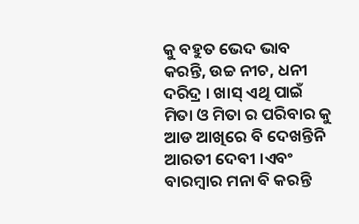କୁ ବହୁତ ଭେଦ ଭାବ କରନ୍ତି, ଉଚ୍ଚ ନୀଚ, ଧନୀ ଦରିଦ୍ର । ଖାସ୍ ଏଥି ପାଇଁ ମିତା ଓ ମିତା ର ପରିବାର କୁ ଆଡ ଆଖିରେ ବି ଦେଖନ୍ତିନି ଆରତୀ ଦେବୀ ।ଏବଂ ବାରମ୍ବାର ମନା ବି କରନ୍ତି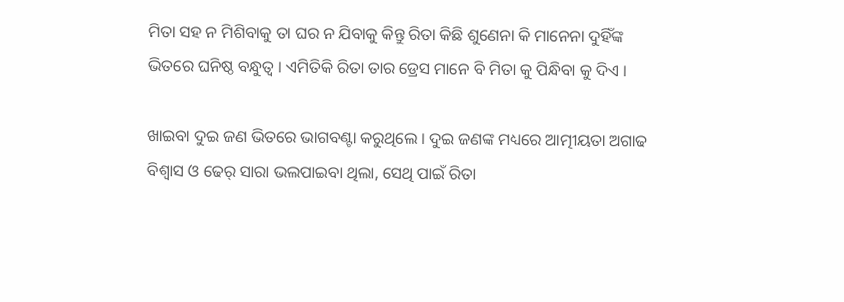ମିତା ସହ ନ ମିଶିବାକୁ ତା ଘର ନ ଯିବାକୁ କିନ୍ତୁ ରିତା କିଛି ଶୁଣେନା କି ମାନେନା ଦୁହିଁଙ୍କ ଭିତରେ ଘନିଷ୍ଠ ବନ୍ଧୁତ୍ବ । ଏମିତିକି ରିତା ତାର ଡ୍ରେସ ମାନେ ବି ମିତା କୁ ପିନ୍ଧିବା କୁ ଦିଏ ।

ଖାଇବା ଦୁଇ ଜଣ ଭିତରେ ଭାଗବଣ୍ଟା କରୁଥିଲେ । ଦୁଇ ଜଣଙ୍କ ମଧ୍ୟରେ ଆତ୍ମୀୟତା ଅଗାଢ ବିଶ୍ୱାସ ଓ ଢେର୍ ସାରା ଭଲପାଇବା ଥିଲା, ସେଥି ପାଇଁ ରିତା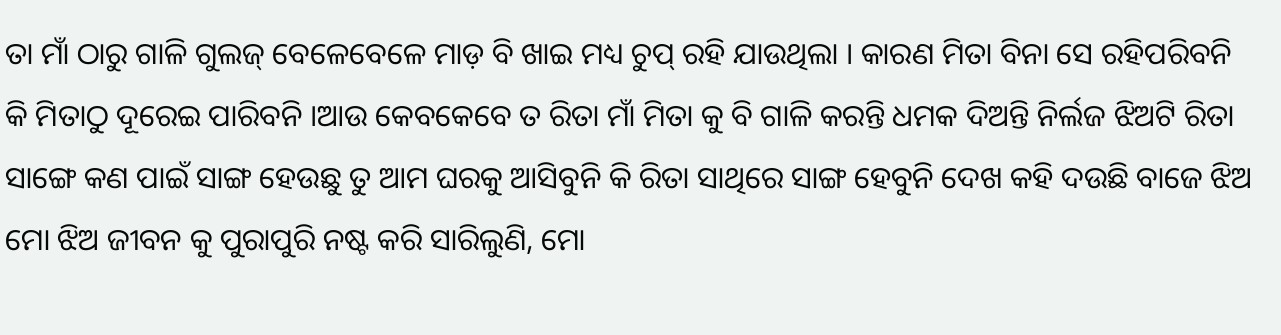ତା ମାଁ ଠାରୁ ଗାଳି ଗୁଲଜ୍ ବେଳେବେଳେ ମାଡ଼ ବି ଖାଇ ମଧ୍ୟ ଚୁପ୍ ରହି ଯାଉଥିଲା । କାରଣ ମିତା ବିନା ସେ ରହିପରିବନି କି ମିତାଠୁ ଦୂରେଇ ପାରିବନି ।ଆଉ କେବକେବେ ତ ରିତା ମାଁ ମିତା କୁ ବି ଗାଳି କରନ୍ତି ଧମକ ଦିଅନ୍ତି ନିର୍ଲଜ ଝିଅଟି ରିତା ସାଙ୍ଗେ କଣ ପାଇଁ ସାଙ୍ଗ ହେଉଛୁ ତୁ ଆମ ଘରକୁ ଆସିବୁନି କି ରିତା ସାଥିରେ ସାଙ୍ଗ ହେବୁନି ଦେଖ କହି ଦଉଛି ବାଜେ ଝିଅ ମୋ ଝିଅ ଜୀବନ କୁ ପୁରାପୁରି ନଷ୍ଟ କରି ସାରିଲୁଣି, ମୋ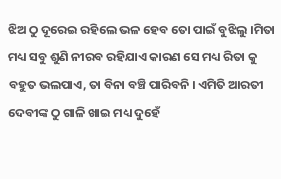ଝିଅ ଠୁ ଦୂରେଇ ରହିଲେ ଭଳ ହେବ ତୋ ପାଇଁ ବୁଝିଲୁ ।ମିତା ମଧ୍ୟ ସବୁ ଶୁଣି ନୀରବ ରହିଯାଏ କାରଣ ସେ ମଧ୍ୟ ରିତା କୁ ବହୁତ ଭଲପାଏ, ତା ବିନା ବଞ୍ଚି ପାରିବନି । ଏମିତି ଆରତୀ ଦେବୀଙ୍କ ଠୁ ଗାଳି ଖାଇ ମଧ୍ୟ ଦୁହେଁ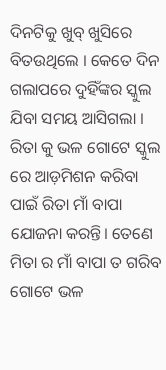ଦିନଟିକୁ ଖୁବ୍ ଖୁସିରେ ବିତଉଥିଲେ । କେତେ ଦିନ ଗଲାପରେ ଦୁହିଁଙ୍କର ସ୍କୁଲ ଯିବା ସମୟ ଆସିଗଲା । ରିତା କୁ ଭଳ ଗୋଟେ ସ୍କୁଲ ରେ ଆଡ଼ମିଶନ କରିବା ପାଇଁ ରିତା ମାଁ ବାପା ଯୋଜନା କରନ୍ତି। ତେଣେ ମିତା ର ମାଁ ବାପା ତ ଗରିବ ଗୋଟେ ଭଳ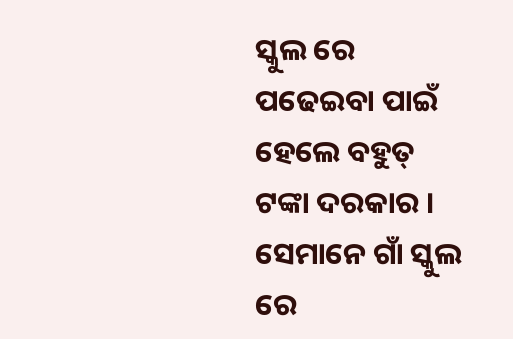ସ୍କୁଲ ରେ ପଢେଇବା ପାଇଁ ହେଲେ ବହୁତ୍ ଟଙ୍କା ଦରକାର । ସେମାନେ ଗାଁ ସ୍କୁଲ ରେ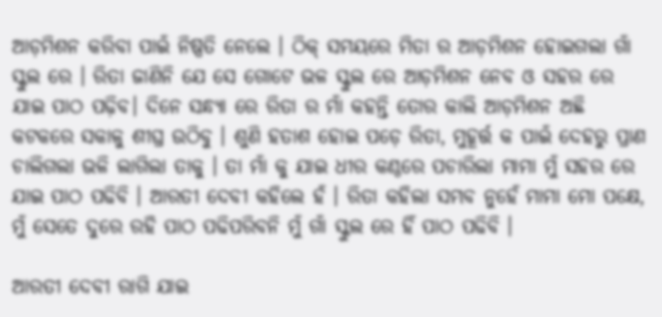ଆଡ଼ମିଶନ କରିବା ପାଇଁ ନିଷ୍ପତି ନେଲେ । ଠିକ୍ ସମୟରେ ମିତା ର ଆଡ଼ମିଶନ ହୋଇଗଲା ଗାଁ ସ୍କୁଲ ରେ । ରିତା ଜାଣିନି ଯେ ସେ ଗୋଟେ ଭଳ ସ୍କୁଲ ରେ ଆଡ଼ମିଶନ ନେବ ଓ ସହର ରେ ଯାଇ ପାଠ ପଢ଼ିବ। ଦିନେ ସନ୍ଧ୍ୟା ରେ ରିତା ର ମାଁ କହନ୍ତି ତୋର କାଲି ଆଡ଼ମିଶନ ଅଛି କଟକରେ ସକାଳୁ ଶୀଘ୍ର ଉଠିବୁ । ଶୁଣି ହତାଶ ହୋଇ ପଡ଼େ ରିତା, ମୁହୂର୍ତ୍ତ କ ପାଇଁ ଦେହରୁ ପ୍ରାଣ ଚାଲିଗଲା ଭଳି ଲାଗିଲା ତାକୁ । ତା ମାଁ କୁ ଯାଇ ଧୀର କଣ୍ଠରେ ପଚାରିଲା ମାମା ମୁଁ ସହର ରେ ଯାଇ ପାଠ ପଢିବି । ଆରତୀ ଦେବୀ କହିଲେ ହଁ । ରିତା କହିଲା ସମ୍ଭବ ନୁହେଁ ମାମା ମୋ ପକ୍ଷେ, ମୁଁ ସେତେ ଦୁରେ ରହି ପାଠ ପଢିପରିବନି ମୁଁ ଗାଁ ସ୍କୁଲ ରେ ହିଁ ପାଠ ପଢିବି ।

ଆରତୀ ଦେବୀ ରାଗି ଯାଇ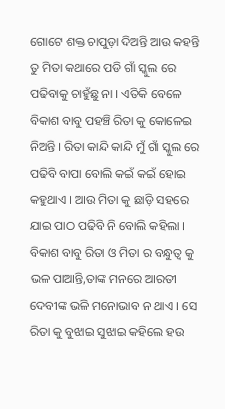ଗୋଟେ ଶକ୍ତ ଚାପୁଡ଼ା ଦିଅନ୍ତି ଆଉ କହନ୍ତି ତୁ ମିତା କଥାରେ ପଡି ଗାଁ ସ୍କୁଲ ରେ ପଢିବାକୁ ଚାହୁଁଛୁ ନା । ଏତିକି ବେଳେ ବିକାଶ ବାବୁ ପହଞ୍ଚି ରିତା କୁ କୋଳେଇ ନିଅନ୍ତି । ରିତା କାନ୍ଦି କାନ୍ଦି ମୁଁ ଗାଁ ସ୍କୁଲ ରେ ପଢିବି ବାପା ବୋଲି କଇଁ କଇଁ ହୋଇ କହୁଥାଏ । ଆଉ ମିତା କୁ ଛାଡ଼ି ସହରେ ଯାଇ ପାଠ ପଢିବି ନି ବୋଲି କହିଲା । ବିକାଶ ବାବୁ ରିତା ଓ ମିତା ର ବନ୍ଧୁତ୍ବ କୁ ଭଳ ପାଆନ୍ତି,ତାଙ୍କ ମନରେ ଆରତୀ ଦେବୀଙ୍କ ଭଳି ମନୋଭାବ ନ ଥାଏ । ସେ ରିତା କୁ ବୁଝାଇ ସୁଝାଇ କହିଲେ ହଉ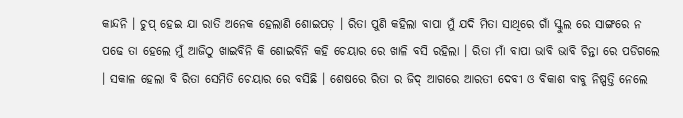କା‌ନ୍ଦନି । ଚୁପ୍ ହେଇ ଯା ରାତି ଅନେକ ହେଲାଣି ଶୋଇପଡ଼ । ରିତା ପୁଣି କହିଲା ବାପା ମୁଁ ଯଦି ମିତା ସାଥିରେ ଗାଁ ସ୍କୁଲ ରେ ସାଙ୍ଗରେ ନ ପଢେ ତା ହେଲେ ମୁଁ ଆଜିଠୁ ଖାଇବିନି କି ଶୋଇବିନି କହି ଚେୟାର ରେ ଖାଳି ବସି ରହିଲା । ରିତା ମାଁ ବାପା ଭାବି ଭାବି ଚିନ୍ତା ରେ ପଡିଗଲେ । ସକାଳ ହେଲା ବି ରିତା ସେମିତି ଚେୟାର ରେ ବସିଛି । ଶେଷରେ ରିତା ର ଜିଦ୍ ଆଗରେ ଆରତୀ ଦେବୀ ଓ ବିକାଶ ବାବୁ ନିଷ୍ପତ୍ତି ନେଲେ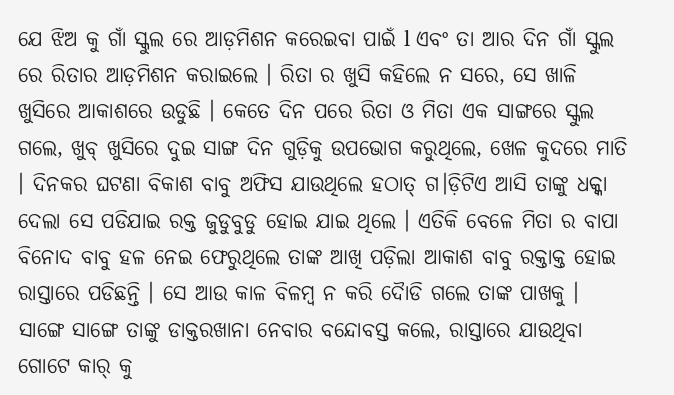ଯେ ଝିଅ କୁ ଗାଁ ସ୍କୁଲ ରେ ଆଡ଼ମିଶନ କରେଇବା ପାଇଁ l ଏବଂ ତା ଆର ଦିନ ଗାଁ ସ୍କୁଲ ରେ ରିତାର ଆଡ଼ମିଶନ କରାଇଲେ । ରିତା ର ଖୁସି କହିଲେ ନ ସରେ, ସେ ଖାଳି ଖୁସିରେ ଆକାଶରେ ଉଡୁଛି । କେତେ ଦିନ ପରେ ରିତା ଓ ମିତା ଏକ ସାଙ୍ଗରେ ସ୍କୁଲ ଗଲେ, ଖୁବ୍ ଖୁସିରେ ଦୁଇ ସାଙ୍ଗ ଦିନ ଗୁଡ଼ିକୁ ଉପଭୋଗ କରୁଥିଲେ, ଖେଳ କୁଦରେ ମାତି । ଦିନକର ଘଟଣା ବିକାଶ ବାବୁ ଅଫିସ ଯାଉଥିଲେ ହଠାତ୍ ଗ।ଡ଼ିଟିଏ ଆସି ତାଙ୍କୁ ଧକ୍କା ଦେଲା ସେ ପଡିଯାଇ ରକ୍ତ ଜୁଡୁବୁଡୁ ହୋଇ ଯାଇ ଥିଲେ । ଏତିକି ବେଳେ ମିତା ର ବାପା ବିନୋଦ ବାବୁ ହଳ ନେଇ ଫେରୁଥିଲେ ତାଙ୍କ ଆଖି ପଡ଼ିଲା ଆକାଶ ବାବୁ ରକ୍ତାକ୍ତ ହୋଇ ରାସ୍ତାରେ ପଡିଛନ୍ତି । ସେ ଆଉ କାଳ ବିଳମ୍ବ ନ କରି ଦୋୖଡି ଗଲେ ତାଙ୍କ ପାଖକୁ । ସାଙ୍ଗେ ସାଙ୍ଗେ ତାଙ୍କୁ ଡାକ୍ତରଖାନା ନେବାର ବନ୍ଦୋବସ୍ତ କଲେ, ରାସ୍ତାରେ ଯାଉଥିବା ଗୋଟେ କାର୍ କୁ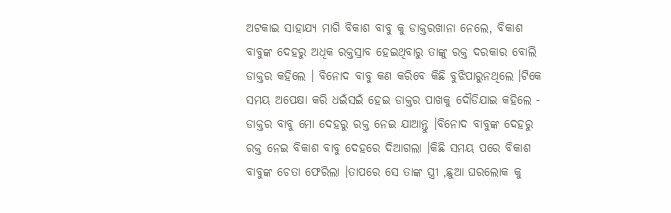ଅଟକାଇ ସାହାଯ୍ୟ ମାଗି ବିକାଶ ବାବୁ କୁ ଡାକ୍ତରଖାନା ନେଲେ, ବିକାଶ ବାବୁଙ୍କ ଦେହରୁ ଅଧିକ ରକ୍ତସ୍ରାବ ହେଇଥିବାରୁ ତାଙ୍କୁ ରକ୍ତ ଦରକାର ବୋଲି ଡାକ୍ତର କହିଲେ । ବିନୋଦ ବାବୁ କଣ କରିବେ କିଛି ବୁଝିପାରୁନଥିଲେ ।ଟିକେ ସମୟ ଅପେକ୍ଷା କରି ଧଇଁସଇଁ ହେଇ ଡାକ୍ତର ପାଖକୁ ଦୌଡିଯାଇ କହିଲେ - ଡାକ୍ତର ବାବୁ ମୋ ଦେହରୁ ରକ୍ତ ନେଇ ଯାଆନ୍ତୁ ।ବିନୋଦ ବାବୁଙ୍କ ଦେହରୁ ରକ୍ତ ନେଇ ବିକାଶ ବାବୁ ଦେହରେ ଦିଆଗଲା ।କିଛି ସମୟ ପରେ ବିକାଶ ବାବୁଙ୍କ ଚେତା ଫେରିଲା ।ତାପରେ ସେ ତାଙ୍କ ସ୍ତ୍ରୀ ,ଛୁଆ ଘରଲୋକ କୁ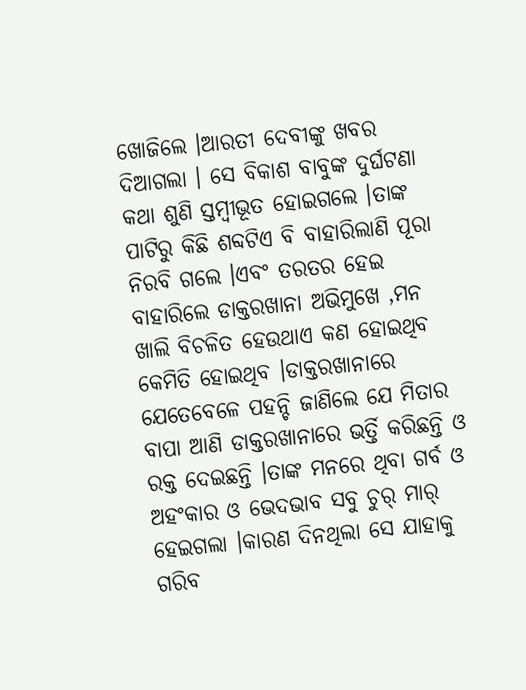ଖୋଜିଲେ ।ଆରତୀ ଦେବୀଙ୍କୁ ଖବର ଦିଆଗଲା । ସେ ବିକାଶ ବାବୁଙ୍କ ଦୁର୍ଘଟଣା କଥା ଶୁଣି ସ୍ତମ୍ବୀଭୂତ ହୋଇଗଲେ ।ତାଙ୍କ ପାଟିରୁ କିଛି ଶବ୍ଦଟିଏ ବି ବାହାରିଲାଣି ପୂରା ନିରବି ଗଲେ ।ଏବଂ ତରତର ହେଇ ବାହାରିଲେ ଡାକ୍ତରଖାନା ଅଭିମୁଖେ ,ମନ ଖାଲି ବିଚଳିତ ହେଉଥାଏ କଣ ହୋଇଥିବ କେମିତି ହୋଇଥିବ ।ଡାକ୍ତରଖାନାରେ ଯେତେବେଳେ ପହନ୍ଚି ଜାଣିଲେ ଯେ ମିତାର ବାପା ଆଣି ଡାକ୍ତରଖାନାରେ ଭର୍ତ୍ତି କରିଛନ୍ତି ଓ ରକ୍ତ ଦେଇଛନ୍ତି ।ତାଙ୍କ ମନରେ ଥିବା ଗର୍ବ ଓ ଅହଂକାର ଓ ଭେଦଭାବ ସବୁ ଚୁର୍ ମାର୍ ହେଇଗଲା ।କାରଣ ଦିନଥିଲା ସେ ଯାହାକୁ ଗରିବ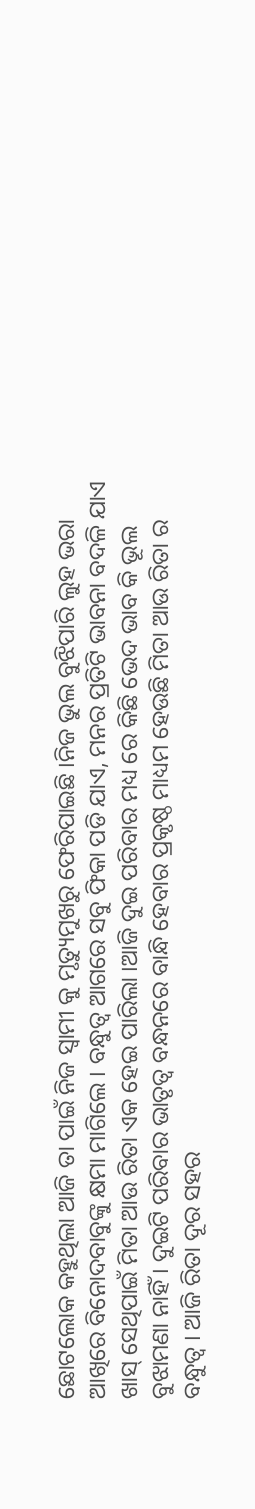ଛୋଟଲୋକ କହୁଥିଲା ଆଜି ତା ପାଇଁ ନିଜ ସ୍ଵାମୀ କୁ ମୃତ୍ୟୁମୁଖରୁ ଫେରିପାଇଛି ।ନିଜ ଭୁଲ ବୁଝିପାରି ଲୁହ ଭରା ଆଖିରେ ବିନୋଦବାବୁଙ୍କୁ କ୍ଷମା ମାଗିଲେ । ବନ୍ଧୁତ୍ବ ଆଗରେ ସବୁ ଫିକା ପଡି ଯାଏ, ମନର ପ୍ରତିଟି ଭାବନା ବଦଳି ଯାଏ ଖାସ୍ ସେଥିପାଇଁ ମିତା ଆଉ ରିତା ଏକ ହେଇ ପାରିଲା ।ଆଜି ଦୁଇ ପରିବାର ମଧ୍ୟ ରେ କିଛି ଭେଦ ଭାବ କି ଭୂଲ ବୁଝାମଣା ନାହିଁ । ଦୁଇଟି ପରିବାର ଭାତୃତ୍ବ ବନ୍ଧନରେ ବାନ୍ଧି ହେବାର ପ୍ରକୃଷ୍ଠ ମାଧ୍ୟମ ହେଉଛି ମିତା ଆଉ ରିତା ର ବନ୍ଧୁତ୍ବ । ଆଜି ରିତା ଦୂର ସହର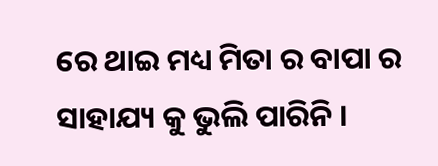ରେ ଥାଇ ମଧ୍ୟ ମିତା ର ବାପା ର ସାହାଯ୍ୟ କୁ ଭୁଲି ପାରିନି ।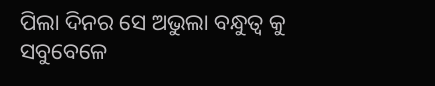ପିଲା ଦିନର ସେ ଅଭୁଲା ବନ୍ଧୁତ୍ବ କୁ ସବୁବେଳେ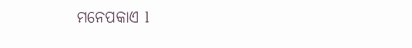ମନେପକାଏ l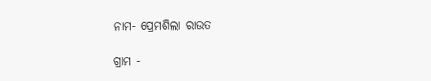ନାମ- ପ୍ରେମଶିଲା ରାଉତ

ଗ୍ରାମ -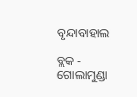ବୃନ୍ଦାବାହାଲ

ବ୍ଲକ - ଗୋଲାମୁଣ୍ଡା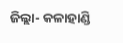ଜିଲ୍ଲା- କଳାହାଣ୍ଡି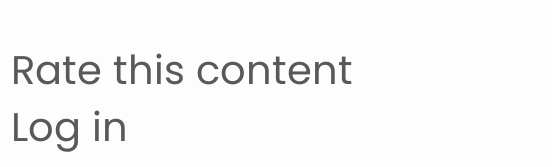Rate this content
Log in